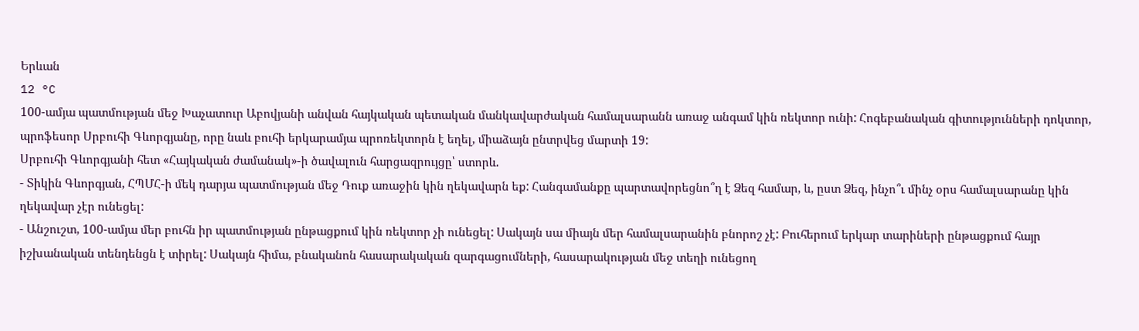Երևան
12 °C
100-ամյա պատմության մեջ Խաչատուր Աբովյանի անվան հայկական պետական մանկավարժական համալսարանն առաջ անգամ կին ռեկտոր ունի: Հոգեբանական գիտությունների դոկտոր, պրոֆեսոր Սրբուհի Գևորգյանը, որը նաև բուհի երկարամյա պրոռեկտորն է եղել, միաձայն ընտրվեց մարտի 19:
Սրբուհի Գևորգյանի հետ «Հայկական ժամանակ»-ի ծավալուն հարցազրույցը՝ ստորև.
- Տիկին Գևորգյան, ՀՊՄՀ-ի մեկ դարյա պատմության մեջ Դուք առաջին կին ղեկավարն եք: Հանգամանքը պարտավորեցնո՞ղ է Ձեզ համար, և, ըստ Ձեզ, ինչո՞ւ մինչ օրս համալսարանը կին ղեկավար չէր ունեցել:
- Անշուշտ, 100-ամյա մեր բուհն իր պատմության ընթացքում կին ռեկտոր չի ունեցել: Սակայն սա միայն մեր համալսարանին բնորոշ չէ: Բուհերում երկար տարիների ընթացքում հայր իշխանական տենդենցն է տիրել: Սակայն հիմա, բնականոն հասարակական զարգացումների, հասարակության մեջ տեղի ունեցող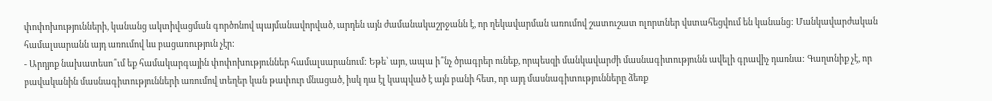փոփոխությունների, կանանց ակտիվացման գործոնով պայմանավորված, արդեն այն ժամանակաշրջանն է, որ ղեկավարման առումով շատուշատ ոլորտներ վստահեցվում են կանանց: Մանկավարժական համալսարանն այդ առումով ևս բացառություն չէր:
- Արդյոք նախատեսո՞ւմ եք համակարգային փոփոխություններ համալսարանում: Եթե՝ այո, ապա ի՞նչ ծրագրեր ունեք, որպեսզի մանկավարժի մասնագիտությունն ավելի գրավիչ դառնա: Գաղտնիք չէ, որ բավականին մասնագիտությունների առումով տեղեր կան թափուր մնացած, իսկ դա էլ կապված է այն բանի հետ, որ այդ մասնագիտությունները ձեռք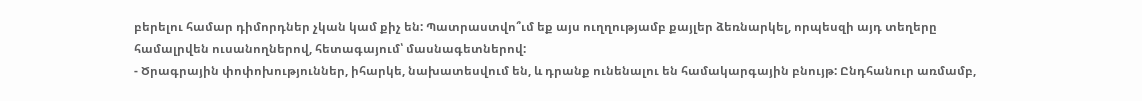բերելու համար դիմորդներ չկան կամ քիչ են: Պատրաստվո՞ւմ եք այս ուղղությամբ քայլեր ձեռնարկել, որպեսզի այդ տեղերը համալրվեն ուսանողներով, հետագայում՝ մասնագետներով:
- Ծրագրային փոփոխություններ, իհարկե, նախատեսվում են, և դրանք ունենալու են համակարգային բնույթ: Ընդհանուր առմամբ,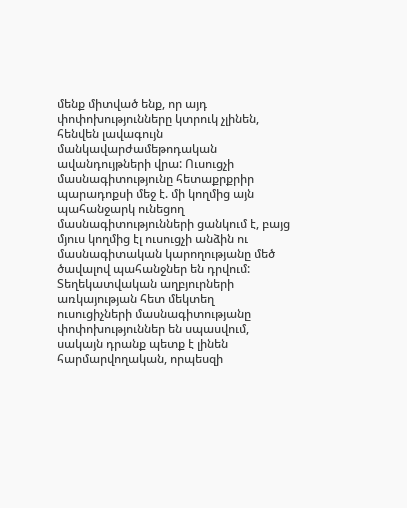մենք միտված ենք, որ այդ փոփոխությունները կտրուկ չլինեն, հենվեն լավագույն մանկավարժամեթոդական ավանդույթների վրա: Ուսուցչի մասնագիտությունը հետաքրքրիր պարադոքսի մեջ է. մի կողմից այն պահանջարկ ունեցող մասնագիտությունների ցանկում է, բայց մյուս կողմից էլ ուսուցչի անձին ու մասնագիտական կարողությանը մեծ ծավալով պահանջներ են դրվում:
Տեղեկատվական աղբյուրների առկայության հետ մեկտեղ ուսուցիչների մասնագիտությանը փոփոխություններ են սպասվում, սակայն դրանք պետք է լինեն հարմարվողական, որպեսզի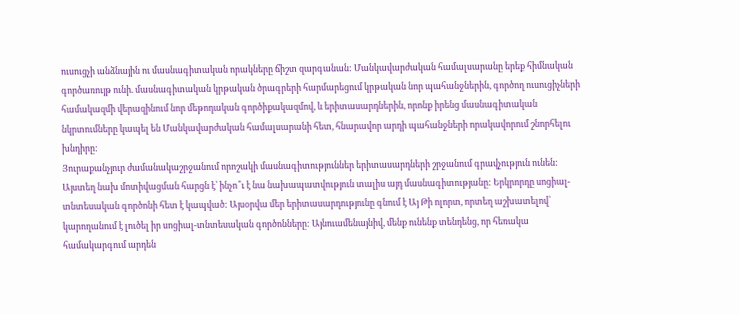ուսուցչի անձնային ու մասնագիտական որակները ճիշտ զարգանան: Մանկավարժական համալսարանը երեք հիմնական գործառույթ ունի. մասնագիտական կրթական ծրագրերի հարմարեցում կրթական նոր պահանջներին, գործող ուսուցիչների համակազմի վերազինում նոր մեթոդական գործիքակազմով, և երիտասարդներին, որոնք իրենց մասնագիտական նկրտումները կապել են Մանկավարժական համալսարանի հետ, հնարավոր արդի պահանջների որակավորում շնորհելու խնդիրը:
Յուրաքանչյուր ժամանակաշրջանում որոշակի մասնագիտություններ երիտասարդների շրջանում գրավչություն ունեն: Այստեղ նախ մոտիվացման հարցն է՝ ինչո՞ւ է նա նախապատվություն տալիս այդ մասնագիտությանը: Երկրորդը սոցիալ-տնտեսական գործոնի հետ է կապված: Այսօրվա մեր երիտասարդությունը գնում է Այ Թի ոլորտ, որտեղ աշխատելով՝ կարողանում է լուծել իր սոցիալ-տնտեսական գործոնները: Այնուամենայնիվ, մենք ունենք տենդենց, որ հեռակա համակարգում արդեն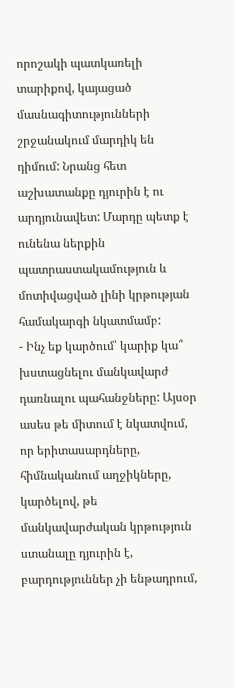որոշակի պատկառելի տարիքով, կայացած մասնագիտությունների շրջանակում մարդիկ են դիմում: Նրանց հետ աշխատանքը դյուրին է ու արդյունավետ: Մարդը պետք է ունենա ներքին պատրաստակամություն և մոտիվացված լինի կրթության համակարգի նկատմամբ:
- Ինչ եք կարծում՝ կարիք կա՞ խստացնելու մանկավարժ դառնալու պահանջները: Այսօր ասես թե միտում է նկատվում, որ երիտասարդները, հիմնականում աղջիկները, կարծելով, թե մանկավարժական կրթություն ստանալը դյուրին է, բարդություններ չի ենթադրում,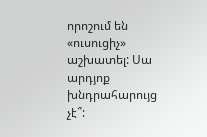որոշում են «ուսուցիչ» աշխատել: Սա արդյոք խնդրահարույց չէ՞: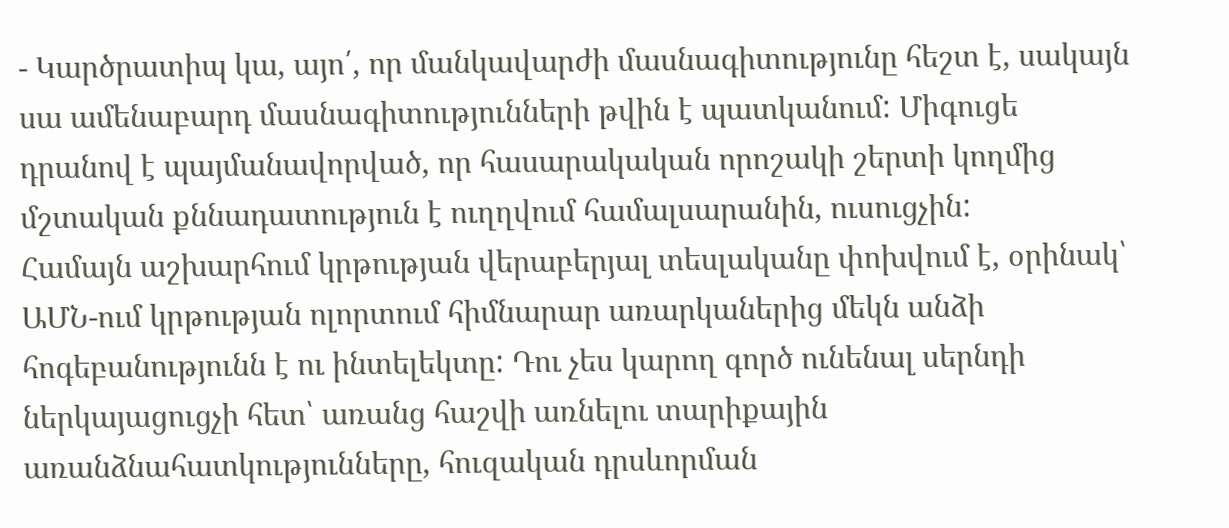- Կարծրատիպ կա, այո՛, որ մանկավարժի մասնագիտությունը հեշտ է, սակայն սա ամենաբարդ մասնագիտությունների թվին է պատկանում: Միգուցե դրանով է պայմանավորված, որ հասարակական որոշակի շերտի կողմից մշտական քննադատություն է ուղղվում համալսարանին, ուսուցչին:
Համայն աշխարհում կրթության վերաբերյալ տեսլականը փոխվում է, օրինակ՝ ԱՄՆ-ում կրթության ոլորտում հիմնարար առարկաներից մեկն անձի հոգեբանությունն է ու ինտելեկտը: Դու չես կարող գործ ունենալ սերնդի ներկայացուցչի հետ՝ առանց հաշվի առնելու տարիքային առանձնահատկությունները, հուզական դրսևորման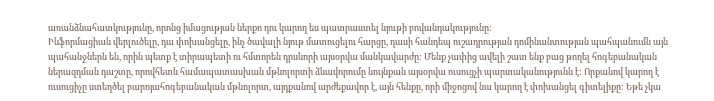առանձնահատկությունը, որոնց իմացության ներքո դու կարող ես պատրաստել նյութի բովանդակությունը:
Ինֆորմացիան վերլուծելը, դա փոխանցելը, ինչ ծավալի նյութ մատուցելու հարցը, դասի հանդեպ ուշադրության դոմինանտության պահպանումն այն պահանջներն են, որին պետք է տիրապետի ու հմտորեն դրսևորի այսօրվա մանկավարժը: Մենք չափից ավելի շատ ենք բաց թողել հոգեբանական ներազդման դաշտը, որովհետև համապատասխան մթնոլորտի ձևավորումը նույնքան այսօրվա ուսուցչի պարտականությունն է: Որքանով կարող է ուսուցիչը ստեղծել բարոյահոգեբանական մթնոլորտ, այդքանով արժեքավոր է, այն հենքը, որի միջոցով նա կարող է փոխանցել գիտելիքը: Եթե չկա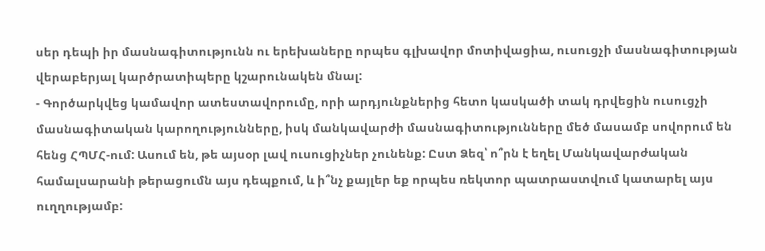սեր դեպի իր մասնագիտությունն ու երեխաները որպես գլխավոր մոտիվացիա, ուսուցչի մասնագիտության վերաբերյալ կարծրատիպերը կշարունակեն մնալ:
- Գործարկվեց կամավոր ատեստավորումը, որի արդյունքներից հետո կասկածի տակ դրվեցին ուսուցչի մասնագիտական կարողությունները, իսկ մանկավարժի մասնագիտությունները մեծ մասամբ սովորում են հենց ՀՊՄՀ-ում: Ասում են, թե այսօր լավ ուսուցիչներ չունենք: Ըստ Ձեզ՝ ո՞րն է եղել Մանկավարժական համալսարանի թերացումն այս դեպքում, և ի՞նչ քայլեր եք որպես ռեկտոր պատրաստվում կատարել այս ուղղությամբ: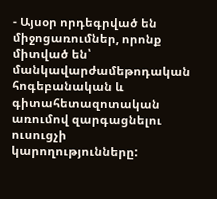- Այսօր որդեգրված են միջոցառումներ, որոնք միտված են՝ մանկավարժամեթոդական հոգեբանական և գիտահետազոտական առումով զարգացնելու ուսուցչի կարողությունները: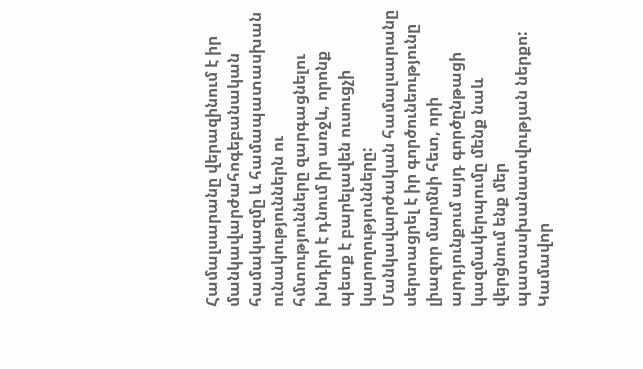Համալսարանը վերազինում է իր մանկավարժահոգեբանական համակազմը և համապատասխան ունակություններն ու հմտությունները զարգացնելու խնդիր է դնում իր առջև, որոնք պետք է բարելավեն ուսուցչի կարողությունները:
Մանկավարժական համալսարանը սերտացրել է իր գործունեությունը լիազոր մարմնի հետ, որի արդյունքում այդ գործընթացի կազմակերպումը մենք նաև վերցնում ենք մեր պատասխանատվության ներքո: Կամավոր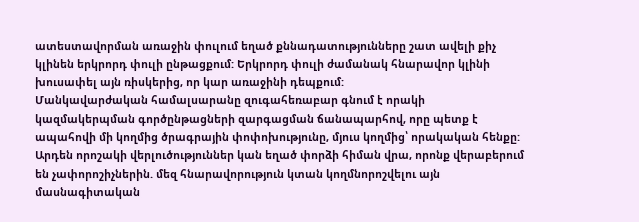ատեստավորման առաջին փուլում եղած քննադատությունները շատ ավելի քիչ կլինեն երկրորդ փուլի ընթացքում: Երկրորդ փուլի ժամանակ հնարավոր կլինի խուսափել այն ռիսկերից, որ կար առաջինի դեպքում:
Մանկավարժական համալսարանը զուգահեռաբար գնում է որակի կազմակերպման գործընթացների զարգացման ճանապարհով, որը պետք է ապահովի մի կողմից ծրագրային փոփոխությունը, մյուս կողմից՝ որակական հենքը: Արդեն որոշակի վերլուծություններ կան եղած փորձի հիման վրա, որոնք վերաբերում են չափորոշիչներին. մեզ հնարավորություն կտան կողմնորոշվելու այն մասնագիտական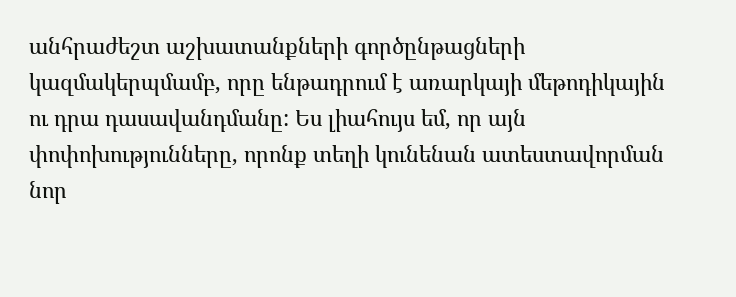անհրաժեշտ աշխատանքների գործընթացների կազմակերպմամբ, որը ենթադրում է առարկայի մեթոդիկային ու դրա դասավանդմանը: Ես լիահույս եմ, որ այն փոփոխությունները, որոնք տեղի կունենան ատեստավորման նոր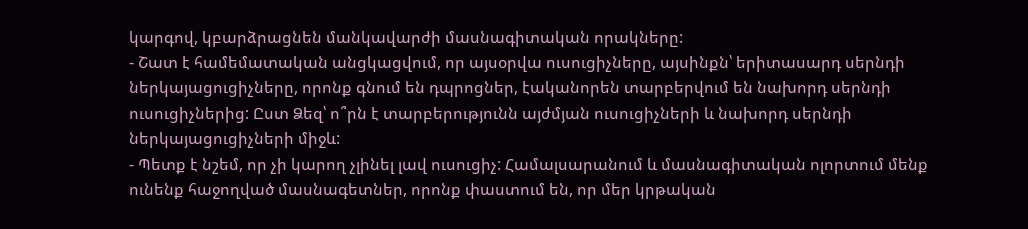կարգով, կբարձրացնեն մանկավարժի մասնագիտական որակները:
- Շատ է համեմատական անցկացվում, որ այսօրվա ուսուցիչները, այսինքն՝ երիտասարդ սերնդի ներկայացուցիչները, որոնք գնում են դպրոցներ, էականորեն տարբերվում են նախորդ սերնդի ուսուցիչներից: Ըստ Ձեզ՝ ո՞րն է տարբերությունն այժմյան ուսուցիչների և նախորդ սերնդի ներկայացուցիչների միջև:
- Պետք է նշեմ, որ չի կարող չլինել լավ ուսուցիչ: Համալսարանում և մասնագիտական ոլորտում մենք ունենք հաջողված մասնագետներ, որոնք փաստում են, որ մեր կրթական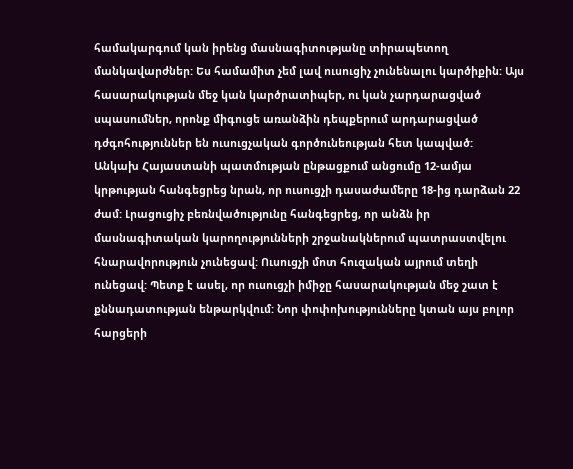համակարգում կան իրենց մասնագիտությանը տիրապետող մանկավարժներ: Ես համամիտ չեմ լավ ուսուցիչ չունենալու կարծիքին: Այս հասարակության մեջ կան կարծրատիպեր, ու կան չարդարացված սպասումներ, որոնք միգուցե առանձին դեպքերում արդարացված դժգոհություններ են ուսուցչական գործունեության հետ կապված:
Անկախ Հայաստանի պատմության ընթացքում անցումը 12-ամյա կրթության հանգեցրեց նրան, որ ուսուցչի դասաժամերը 18-ից դարձան 22 ժամ: Լրացուցիչ բեռնվածությունը հանգեցրեց, որ անձն իր մասնագիտական կարողությունների շրջանակներում պատրաստվելու հնարավորություն չունեցավ: Ուսուցչի մոտ հուզական այրում տեղի ունեցավ: Պետք է ասել, որ ուսուցչի իմիջը հասարակության մեջ շատ է քննադատության ենթարկվում: Նոր փոփոխությունները կտան այս բոլոր հարցերի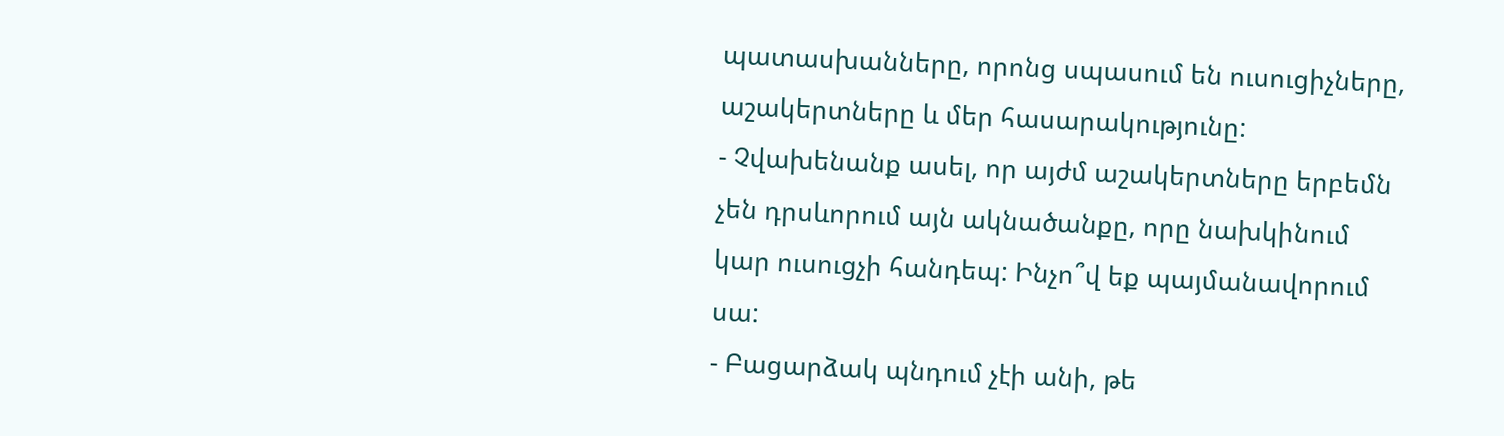պատասխանները, որոնց սպասում են ուսուցիչները, աշակերտները և մեր հասարակությունը:
- Չվախենանք ասել, որ այժմ աշակերտները երբեմն չեն դրսևորում այն ակնածանքը, որը նախկինում կար ուսուցչի հանդեպ: Ինչո՞վ եք պայմանավորում սա:
- Բացարձակ պնդում չէի անի, թե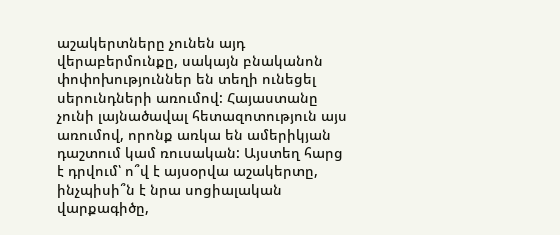աշակերտները չունեն այդ վերաբերմունքը, սակայն բնականոն փոփոխություններ են տեղի ունեցել սերունդների առումով: Հայաստանը չունի լայնածավալ հետազոտություն այս առումով, որոնք առկա են ամերիկյան դաշտում կամ ռուսական: Այստեղ հարց է դրվում՝ ո՞վ է այսօրվա աշակերտը, ինչպիսի՞ն է նրա սոցիալական վարքագիծը,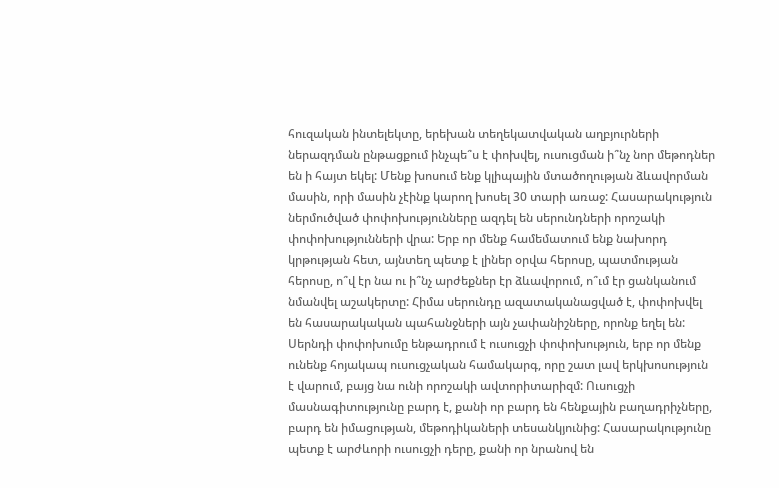հուզական ինտելեկտը, երեխան տեղեկատվական աղբյուրների ներազդման ընթացքում ինչպե՞ս է փոխվել, ուսուցման ի՞նչ նոր մեթոդներ են ի հայտ եկել: Մենք խոսում ենք կլիպային մտածողության ձևավորման մասին, որի մասին չէինք կարող խոսել 30 տարի առաջ: Հասարակություն ներմուծված փոփոխությունները ազդել են սերունդների որոշակի փոփոխությունների վրա: Երբ որ մենք համեմատում ենք նախորդ կրթության հետ, այնտեղ պետք է լիներ օրվա հերոսը, պատմության հերոսը, ո՞վ էր նա ու ի՞նչ արժեքներ էր ձևավորում, ո՞ւմ էր ցանկանում նմանվել աշակերտը: Հիմա սերունդը ազատականացված է, փոփոխվել են հասարակական պահանջների այն չափանիշները, որոնք եղել են:
Սերնդի փոփոխումը ենթադրում է ուսուցչի փոփոխություն, երբ որ մենք ունենք հոյակապ ուսուցչական համակարգ, որը շատ լավ երկխոսություն է վարում, բայց նա ունի որոշակի ավտորիտարիզմ: Ուսուցչի մասնագիտությունը բարդ է, քանի որ բարդ են հենքային բաղադրիչները, բարդ են իմացության, մեթոդիկաների տեսանկյունից: Հասարակությունը պետք է արժևորի ուսուցչի դերը, քանի որ նրանով են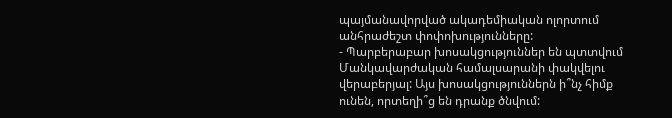պայմանավորված ակադեմիական ոլորտում անհրաժեշտ փոփոխությունները:
- Պարբերաբար խոսակցություններ են պտտվում Մանկավարժական համալսարանի փակվելու վերաբերյալ: Այս խոսակցություններն ի՞նչ հիմք ունեն, որտեղի՞ց են դրանք ծնվում: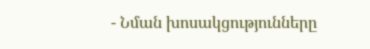- Նման խոսակցությունները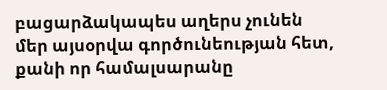բացարձակապես աղերս չունեն մեր այսօրվա գործունեության հետ, քանի որ համալսարանը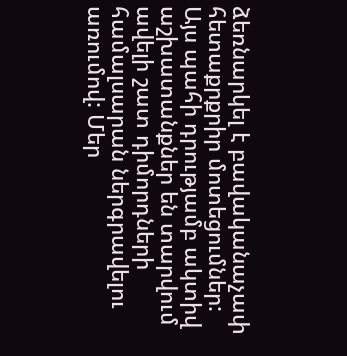ձեռնարկել է բավականաչափ հետաքրքրիր մոտեցումներ: Այս պահի դրությամբ ակտիվ աշխատանքներ են տարվում ավելի շատ դիմորդների համալսարան ներգրավելու առումով: Մեր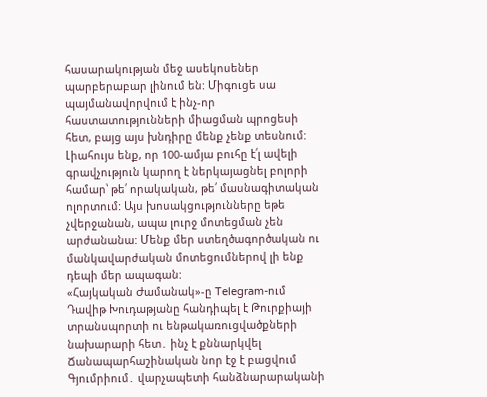հասարակության մեջ ասեկոսեներ պարբերաբար լինում են: Միգուցե սա պայմանավորվում է ինչ-որ հաստատությունների միացման պրոցեսի հետ, բայց այս խնդիրը մենք չենք տեսնում: Լիահույս ենք, որ 100-ամյա բուհը է՛լ ավելի գրավչություն կարող է ներկայացնել բոլորի համար՝ թե՛ որակական, թե՛ մասնագիտական ոլորտում: Այս խոսակցությունները եթե չվերջանան, ապա լուրջ մոտեցման չեն արժանանա: Մենք մեր ստեղծագործական ու մանկավարժական մոտեցումներով լի ենք դեպի մեր ապագան:
«Հայկական Ժամանակ»-ը Telegram-ում
Դավիթ Խուդաթյանը հանդիպել է Թուրքիայի տրանսպորտի ու ենթակառուցվածքների նախարարի հետ․ ինչ է քննարկվել
Ճանապարհաշինական նոր էջ է բացվում Գյումրիում․ վարչապետի հանձնարարականի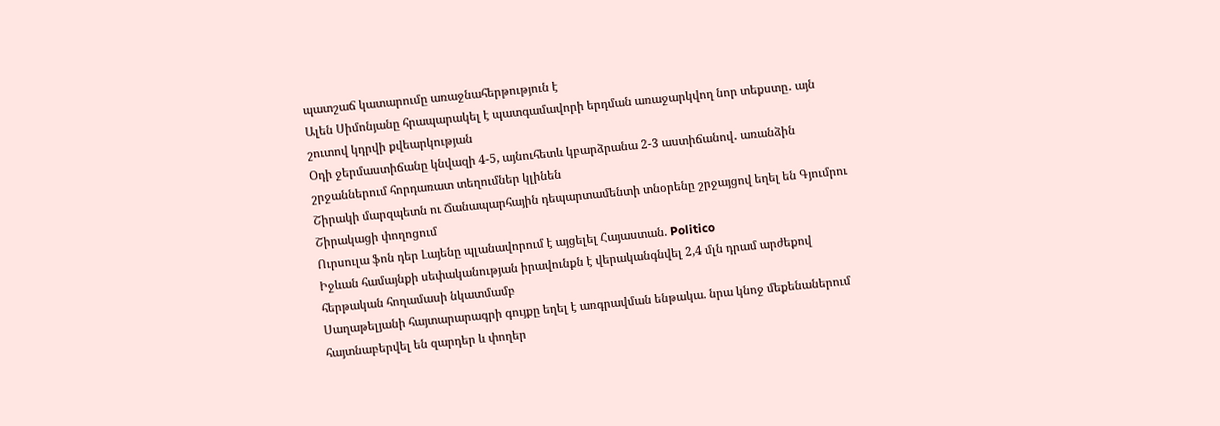պատշաճ կատարումը առաջնահերթություն է
Ալեն Սիմոնյանը հրապարակել է պատգամավորի երդման առաջարկվող նոր տեքստը․ այն շուտով կդրվի քվեարկության
Օդի ջերմաստիճանը կնվազի 4-5, այնուհետև կբարձրանա 2-3 աստիճանով․ առանձին շրջաններում հորդառատ տեղումներ կլինեն
Շիրակի մարզպետն ու Ճանապարհային դեպարտամենտի տնօրենը շրջայցով եղել են Գյումրու Շիրակացի փողոցում
Ուրսուլա ֆոն դեր Լայենը պլանավորում է այցելել Հայաստան. Politico
Իջևան համայնքի սեփականության իրավունքն է վերականգնվել 2,4 մլն դրամ արժեքով հերթական հողամասի նկատմամբ
Սաղաթելյանի հայտարարագրի գույքը եղել է առգրավման ենթակա. նրա կնոջ մեքենաներում հայտնաբերվել են զարդեր և փողեր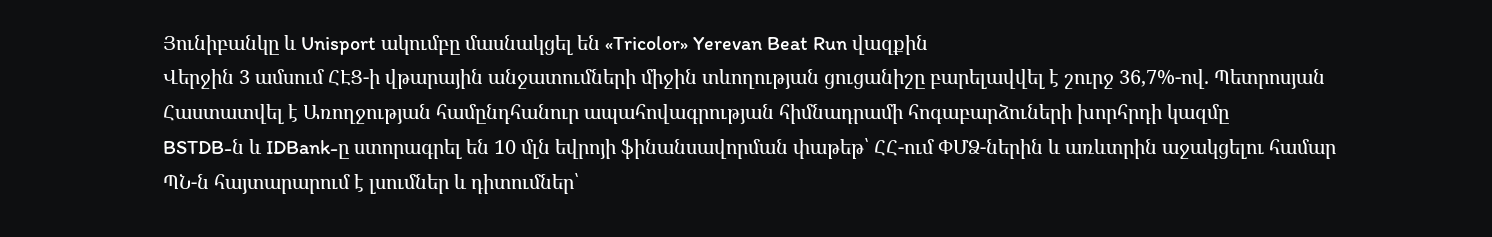Յունիբանկը և Unisport ակումբը մասնակցել են «Tricolor» Yerevan Beat Run վազքին
Վերջին 3 ամսում ՀԷՑ-ի վթարային անջատումների միջին տևողության ցուցանիշը բարելավվել է շուրջ 36,7%-ով. Պետրոսյան
Հաստատվել է Առողջության համընդհանուր ապահովագրության հիմնադրամի հոգաբարձուների խորհրդի կազմը
BSTDB-ն և IDBank-ը ստորագրել են 10 մլն եվրոյի ֆինանսավորման փաթեթ՝ ՀՀ-ում ՓՄՁ-ներին և առևտրին աջակցելու համար
ՊՆ-ն հայտարարում է լսումներ և դիտումներ՝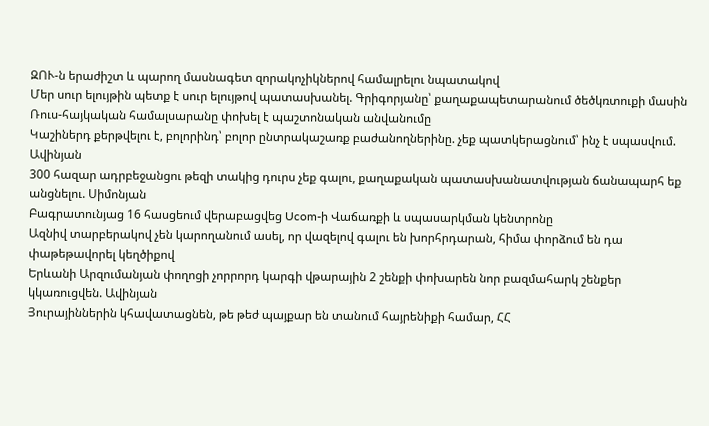ԶՈՒ-ն երաժիշտ և պարող մասնագետ զորակոչիկներով համալրելու նպատակով
Մեր սուր ելույթին պետք է սուր ելույթով պատասխանել. Գրիգորյանը՝ քաղաքապետարանում ծեծկռտուքի մասին
Ռուս-հայկական համալսարանը փոխել է պաշտոնական անվանումը
Կաշիներդ քերթվելու է, բոլորինդ՝ բոլոր ընտրակաշառք բաժանողներինը. չեք պատկերացնում՝ ինչ է սպասվում. Ավինյան
300 հազար ադրբեջանցու թեզի տակից դուրս չեք գալու, քաղաքական պատասխանատվության ճանապարհ եք անցնելու. Սիմոնյան
Բագրատունյաց 16 հասցեում վերաբացվեց Ucom-ի Վաճառքի և սպասարկման կենտրոնը
Ազնիվ տարբերակով չեն կարողանում ասել, որ վազելով գալու են խորհրդարան, հիմա փորձում են դա փաթեթավորել կեղծիքով
Երևանի Արզումանյան փողոցի չորրորդ կարգի վթարային 2 շենքի փոխարեն նոր բազմահարկ շենքեր կկառուցվեն. Ավինյան
Յուրայիններին կհավատացնեն, թե թեժ պայքար են տանում հայրենիքի համար, ՀՀ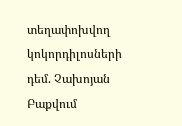տեղափոխվող կոկորդիլոսների դեմ. Չախոյան
Բաքվում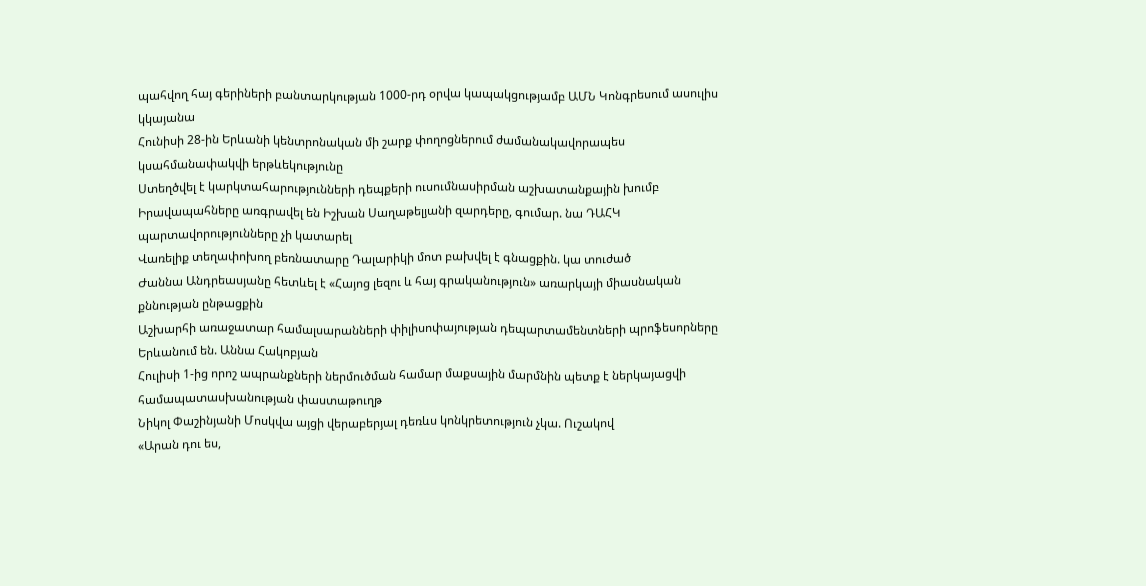պահվող հայ գերիների բանտարկության 1000-րդ օրվա կապակցությամբ ԱՄՆ Կոնգրեսում ասուլիս կկայանա
Հունիսի 28-ին Երևանի կենտրոնական մի շարք փողոցներում ժամանակավորապես կսահմանափակվի երթևեկությունը
Ստեղծվել է կարկտահարությունների դեպքերի ուսումնասիրման աշխատանքային խումբ
Իրավապահները առգրավել են Իշխան Սաղաթելյանի զարդերը, գումար. նա ԴԱՀԿ պարտավորությունները չի կատարել
Վառելիք տեղափոխող բեռնատարը Դալարիկի մոտ բախվել է գնացքին. կա տուժած
Ժաննա Անդրեասյանը հետևել է «Հայոց լեզու և հայ գրականություն» առարկայի միասնական քննության ընթացքին
Աշխարհի առաջատար համալսարանների փիլիսոփայության դեպարտամենտների պրոֆեսորները Երևանում են. Աննա Հակոբյան
Հուլիսի 1-ից որոշ ապրանքների ներմուծման համար մաքսային մարմնին պետք է ներկայացվի համապատասխանության փաստաթուղթ
Նիկոլ Փաշինյանի Մոսկվա այցի վերաբերյալ դեռևս կոնկրետություն չկա. Ուշակով
«Արան դու ես,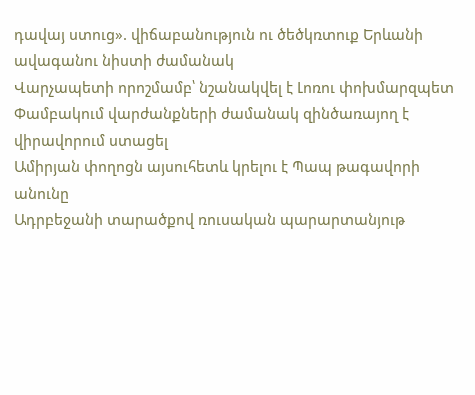դավայ ստուց». վիճաբանություն ու ծեծկռտուք Երևանի ավագանու նիստի ժամանակ
Վարչապետի որոշմամբ՝ նշանակվել է Լոռու փոխմարզպետ
Փամբակում վարժանքների ժամանակ զինծառայող է վիրավորում ստացել
Ամիրյան փողոցն այսուհետև կրելու է Պապ թագավորի անունը
Ադրբեջանի տարածքով ռուսական պարարտանյութ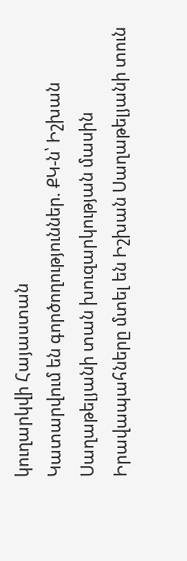կուղարկվի Հայաստան
Կատարվում են գործողություններ. ՔԿ-ն՝ Իշխան Սաղաթելյանի տան խուզարկության մասին
Իրավապահները մտել են Իշխան Սաղաթելյանի տուն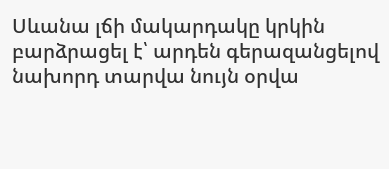Սևանա լճի մակարդակը կրկին բարձրացել է՝ արդեն գերազանցելով նախորդ տարվա նույն օրվա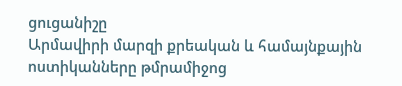ցուցանիշը
Արմավիրի մարզի քրեական և համայնքային ոստիկանները թմրամիջոց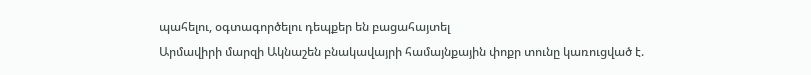պահելու, օգտագործելու դեպքեր են բացահայտել
Արմավիրի մարզի Ակնաշեն բնակավայրի համայնքային փոքր տունը կառուցված է.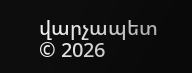վարչապետ
© 2026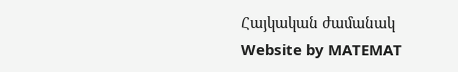Հայկական ժամանակ
Website by MATEMAT